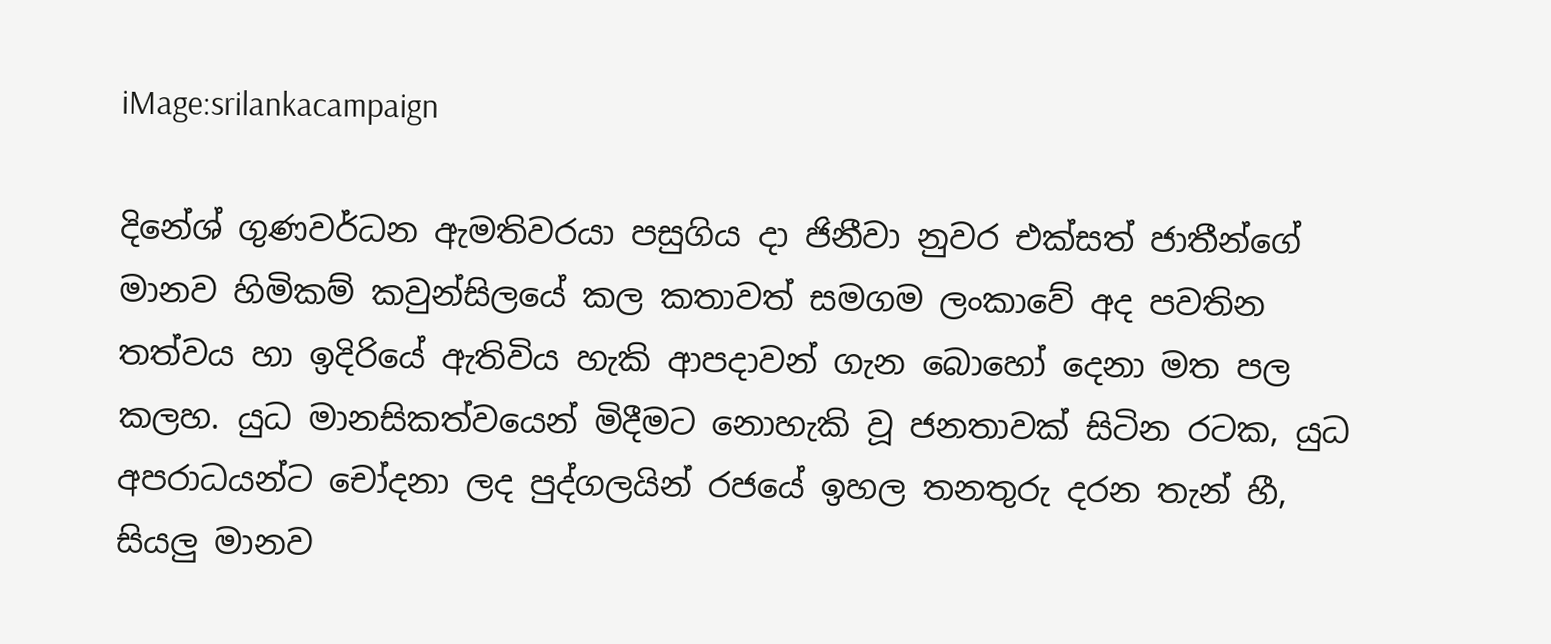iMage:srilankacampaign

දිනේශ් ගුණවර්ධන ඇමතිවරයා පසුගිය දා ජිනීවා නුවර එක්සත් ජාතීන්ගේ මානව හිමිකම් කවුන්සිලයේ කල කතාවත් සමගම ලංකාවේ අද පවතින තත්වය හා ඉදිරියේ ඇතිවිය හැකි ආපදාවන් ගැන බොහෝ දෙනා මත පල කලහ. යුධ මානසිකත්වයෙන් මිදීමට නොහැකි වූ ජනතාවක් සිටින රටක, යුධ අපරාධයන්ට චෝදනා ලද පුද්ගලයින් රජයේ ඉහල තනතුරු දරන තැන් හී, සියලු මානව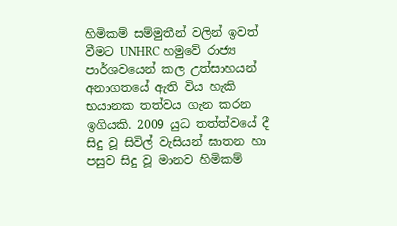හිමිකම් සම්මුතීන් වලින් ඉවත් වීමට UNHRC හමුවේ රාජ්‍ය පාර්ශවයෙන් කල උත්සාහයන් අනාගතයේ ඇති විය හැකි භයානක තත්වය ගැන කරන ඉගියකි. 2009 යුධ තත්ත්වයේ දී සිදු වූ සිවිල් වැසියන් ඝාතන හා පසුව සිදු වූ මානව හිමිකම්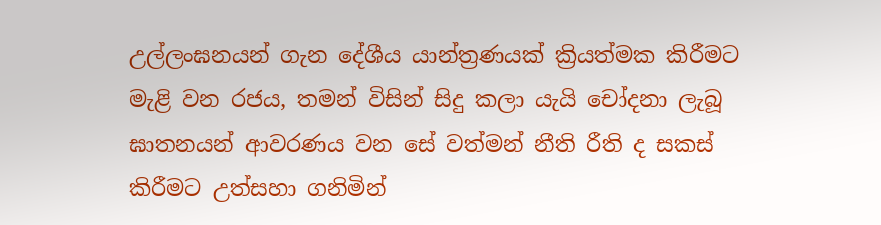උල්ලංඝනයන් ගැන දේශීය යාන්ත්‍රණයක් ක්‍රියත්මක කිරීමට මැළි වන රජය, තමන් විසින් සිදු කලා යැයි චෝදනා ලැබූ ඝාතනයන් ආවරණය වන සේ වත්මන් නීති රීති ද සකස් කිරීමට උත්සහා ගනිමින්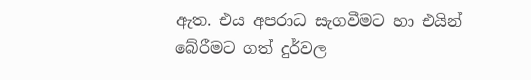ඇත. එය අපරාධ සැගවීමට හා එයින් බේරීමට ගත් දුර්වල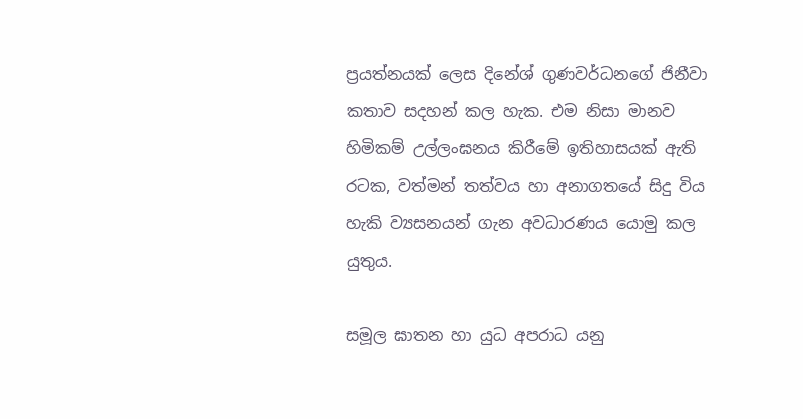ප්‍රයත්නයක් ලෙස දිනේශ් ගුණවර්ධනගේ ජිනීවා කතාව සදහන් කල හැක. එම නිසා මානව හිමිකම් උල්ලංඝනය කිරීමේ ඉතිහාසයක් ඇති රටක, වත්මන් තත්වය හා අනාගතයේ සිදු විය හැකි ව්‍යසනයන් ගැන අවධාරණය යොමු කල යුතුය.

සමූල ඝාතන හා යුධ අපරාධ යනු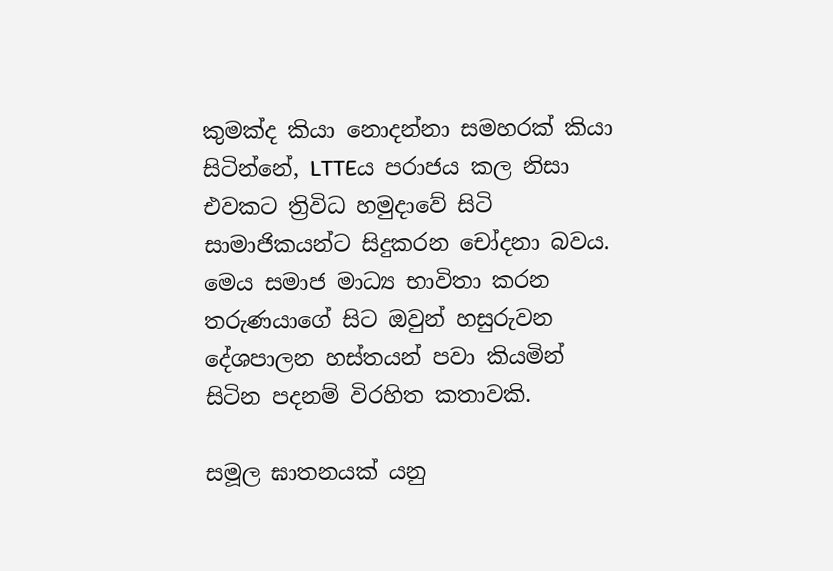කුමක්ද කියා නොදන්නා සමහරක් කියා සිටින්නේ, LTTEය පරාජය කල නිසා එවකට ත්‍රිවිධ හමුදාවේ සිටි සාමාජිකයන්ට සිදුකරන චෝදනා බවය. මෙය සමාජ මාධ්‍ය භාවිතා කරන තරුණයාගේ සිට ඔවුන් හසුරුවන දේශපාලන හස්තයන් පවා කියමින් සිටින පදනම් විරහිත කතාවකි.

සමූල ඝාතනයක් යනු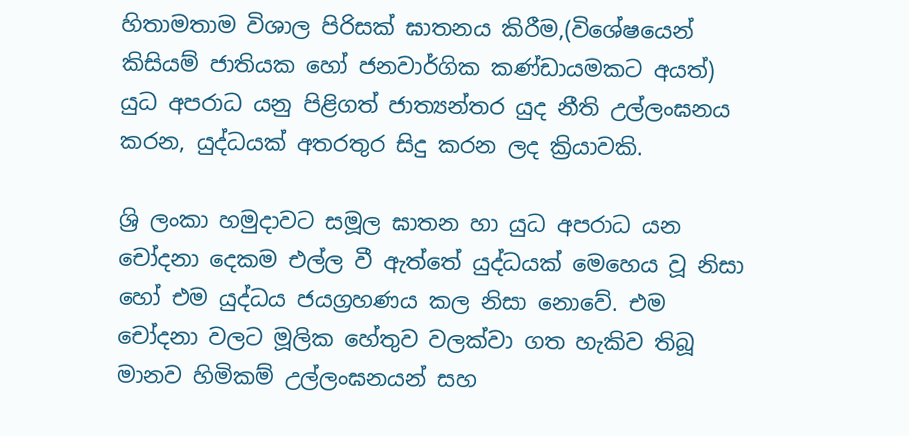හිතාමතාම විශාල පිරිසක් ඝාතනය කිරීම,(විශේෂයෙන් කිසියම් ජාතියක හෝ ජනවාර්ගික කණ්ඩායමකට අයත්) යුධ අපරාධ යනු පිළිගත් ජාත්‍යන්තර යුද නීති උල්ලංඝනය කරන, යුද්ධයක් අතරතුර සිදු කරන ලද ක්‍රියාවකි.

ශ්‍රි ලංකා හමුදාවට සමූල ඝාතන හා යුධ අපරාධ යන චෝදනා දෙකම එල්ල වී ඇත්තේ යුද්ධයක් මෙහෙය වූ නිසා හෝ එම යුද්ධය ජයග්‍රහණය කල නිසා නොවේ. එම චෝදනා වලට මූලික හේතුව වලක්වා ගත හැකිව තිබූ මානව හිමිකම් උල්ලංඝනයන් සහ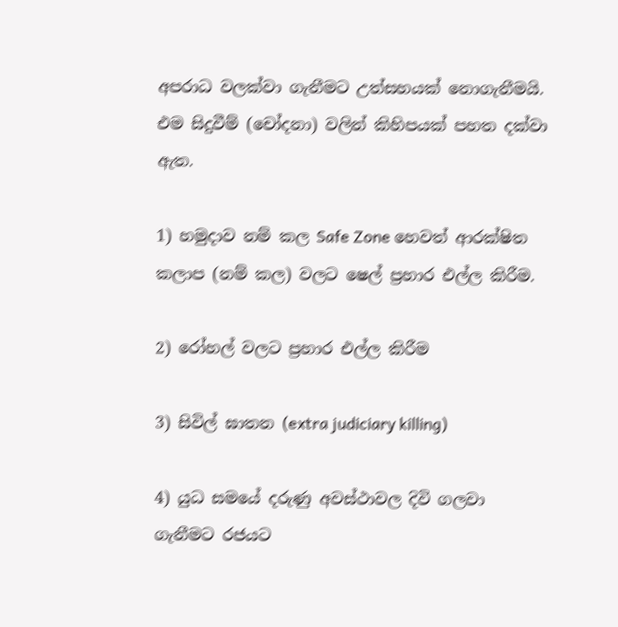අපරාධ වලක්වා ගැනීමට උත්සහයක් නොගැනීමයි. එම සිදුවීම් (චෝදනා) වලින් කිහිපයක් පහත දක්වා ඇත.

1) හමුදාව නම් කල Safe Zone හෙවත් ආරක්ෂිත කලාප (නම් කල) වලට ෂෙල් ප්‍රහාර එල්ල කිරීම.

2) රෝහල් වලට ප්‍රහාර එල්ල කිරීම

3) සිවිල් ඝාතන (extra judiciary killing)

4) යුධ සමයේ දරුණු අවස්ථාවල දිවි ගලවා ගැනීමට රජයට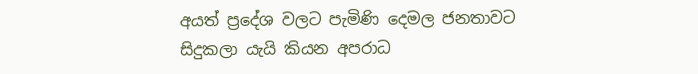අයත් ප්‍රදේශ වලට පැමිණි දෙමල ජනතාවට සිදුකලා යැයි කියන අපරාධ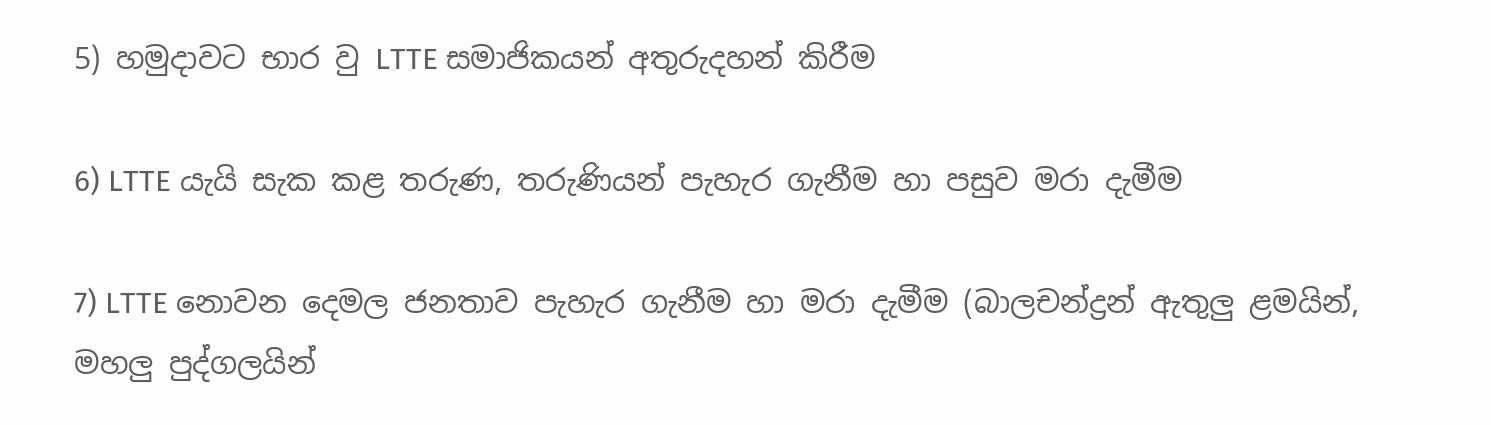5) හමුදාවට භාර වු LTTE සමාජිකයන් අතුරුදහන් කිරීම

6) LTTE යැයි සැක කළ තරුණ, තරුණියන් පැහැර ගැනීම හා පසුව මරා දැමීම

7) LTTE නොවන දෙමල ජනතාව පැහැර ගැනීම හා මරා දැමීම (බාලචන්ද්‍රන් ඇතුලු ළමයින්, මහලු පුද්ගලයින්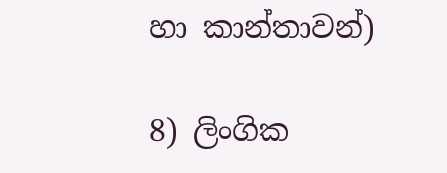හා කාන්තාවන්)

8) ලිංගික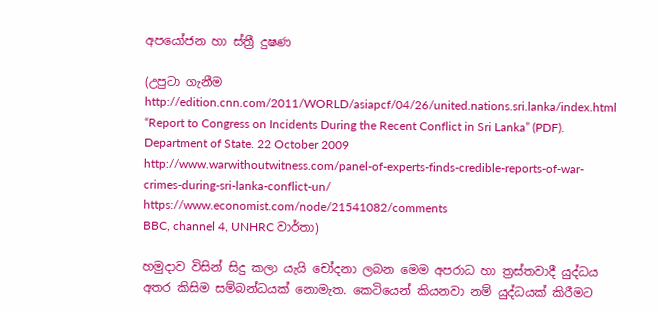අපයෝජන හා ස්ත්‍රී දුෂණ

(උපුටා ගැනීම
http://edition.cnn.com/2011/WORLD/asiapcf/04/26/united.nations.sri.lanka/index.html
“Report to Congress on Incidents During the Recent Conflict in Sri Lanka” (PDF). Department of State. 22 October 2009
http://www.warwithoutwitness.com/panel-of-experts-finds-credible-reports-of-war-crimes-during-sri-lanka-conflict-un/
https://www.economist.com/node/21541082/comments
BBC, channel 4, UNHRC වාර්තා)

හමුදාව විසින් සිදු කලා යැයි චෝදනා ලබන මෙම අපරාධ හා ත්‍රස්තවාදී යුද්ධය අතර කිසිම සම්බන්ධයක් නොමැත. කෙටියෙන් කියනවා නම් යුද්ධයක් කිරීමට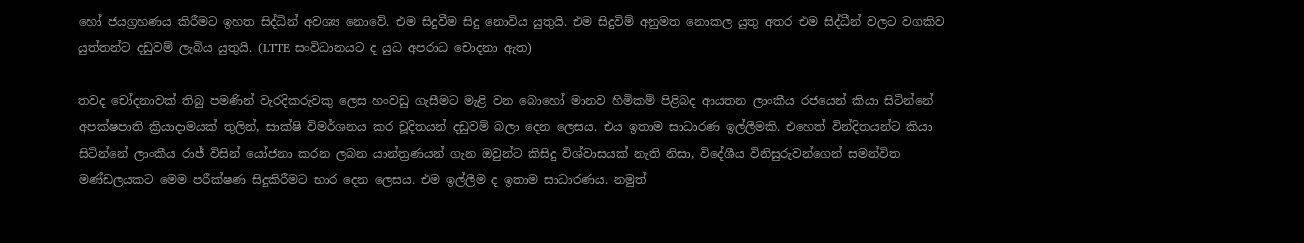හෝ ජයග්‍රහණය කිරීමට ඉහත සිද්ධින් අවශ්‍ය නොවේ. එම සිදුවීම සිදු නොවිය යුතුයි. එම සිදුවිම් අනුමත නොකල යුතු අතර එම සිද්ධීන් වලට වගකිව යුත්තන්ට දඩුවම් ලැබිය යුතුයි. (LTTE සංවිධානයට ද යුධ අපරාධ චොදනා ඇත)

තවද චෝදනාවක් තිබු පමණින් වැරදිකරුවකු ලෙස හංවඩු ගැසීමට මැළි වන බොහෝ මානව හිමිකම් පිළිබද ආයතන ලාංකීය රජයෙන් කියා සිටින්නේ අපක්ෂපාති ක්‍රියාදාමයක් තුලින්, සාක්ෂි විමර්ශනය කර චූදිතයන් දඩුවම් බලා දෙන ලෙසය. එය ඉතාම සාධාරණ ඉල්ලීමකි. එහෙත් වින්දිතයන්ට කියා සිටින්නේ ලාංකීය රාජ්‍ විසින් යෝජනා කරන ලබන යාන්ත්‍රණයන් ගැන ඔවුන්ට කිසිදු විශ්වාසයක් නැති නිසා, විදේශීය විනිසුරුවන්ගෙන් සමන්විත මණ්ඩලයකට මෙම පරීක්ෂණ සිදුකිරීමට භාර දෙන ලෙසය. එම ඉල්ලීම ද ඉතාම සාධාරණය. නමුත්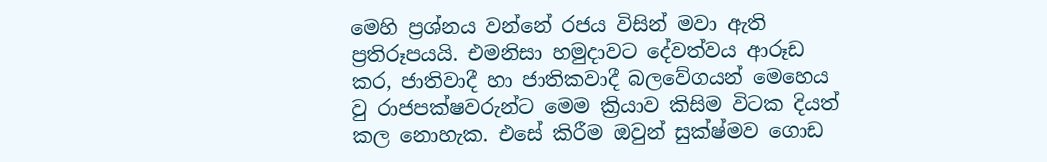මෙහි ප්‍රශ්නය වන්නේ රජය විසින් මවා ඇති ප්‍රතිරූපයයි. එමනිසා හමුදාවට දේවත්වය ආරූඩ කර, ජාතිවාදී හා ජාතිකවාදී බලවේගයන් මෙහෙය වු රාජපක්ෂවරුන්ට මෙම ක්‍රියාව කිසිම විටක දියත් කල නොහැක. එසේ කිරීම ඔවුන් සුක්ෂ්මව ගොඩ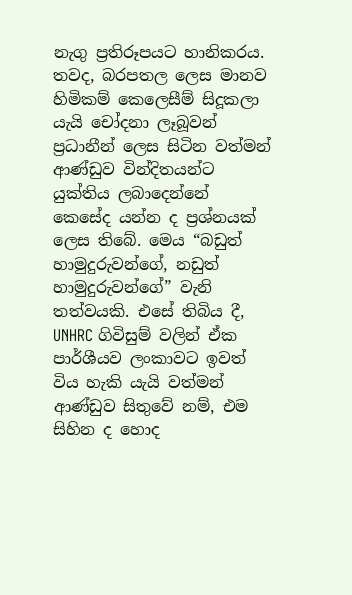නැගු ප්‍රතිරූපයට හානිකරය. තවද, බරපතල ලෙස මානව හිමිකම් කෙලෙසීම් සිදූකලා යැයි චෝදනා ලෑබූවන් ප්‍රධානීන් ලෙස සිටින වත්මන් ආණ්ඩුව වින්දිතයන්ට යුක්තිය ලබාදෙන්නේ කෙසේද යන්න ද ප්‍රශ්නයක් ලෙස තිබේ. මෙය “බඩුත් හාමුදුරුවන්ගේ, නඩුත් හාමුදුරුවන්ගේ” වැනි තත්වයකි. එසේ තිබිය දී, UNHRC ගිවිසුම් වලින් ඒක පාර්ශීයව ලංකාවට ඉවත් විය හැකි යැයි වත්මන් ආණ්ඩුව සිතුවේ නම්, එම සිහින ද හොද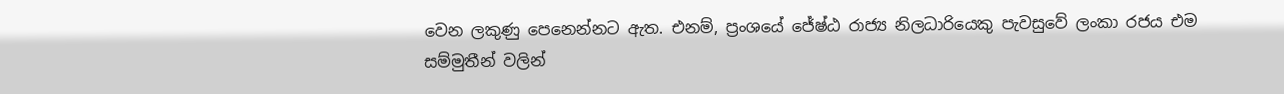වෙන ලකුණු පෙනෙන්නට ඇත. එනම්, ප්‍රංශයේ ජේෂ්ඨ රාජ්‍ය නිලධාරියෙකු පැවසුවේ ලංකා රජය එම සම්මුතීන් වලින්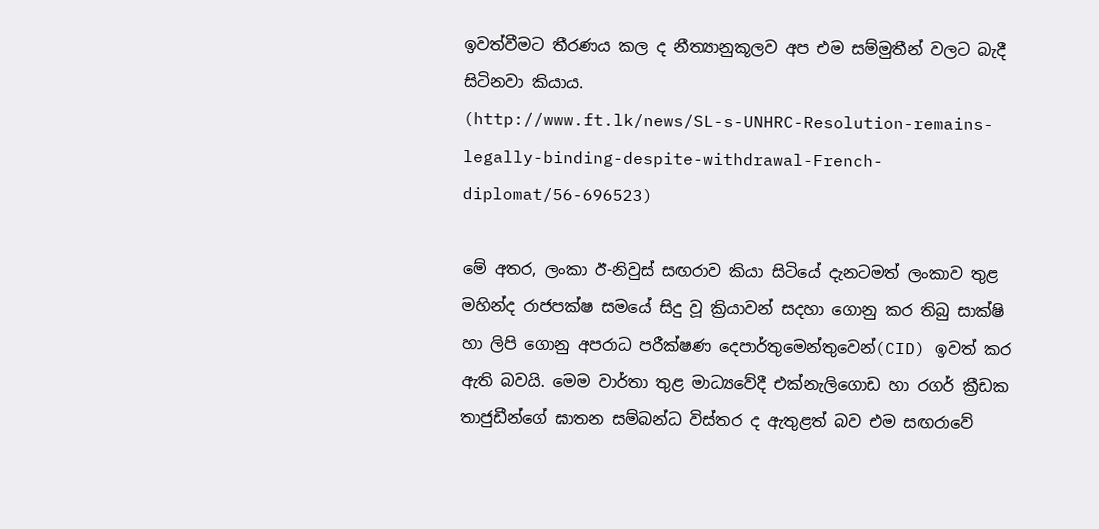ඉවත්වීමට තීරණය කල ද නීත්‍යානුකූලව අප එම සම්මුතීන් වලට බැදී සිටිනවා කියාය.
(http://www.ft.lk/news/SL-s-UNHRC-Resolution-remains-legally-binding-despite-withdrawal-French-diplomat/56-696523)

මේ අතර, ලංකා ඊ-නිවුස් සඟරාව කියා සිටියේ දැනටමත් ලංකාව තුළ මහින්ද රාජපක්ෂ සමයේ සිදු වූ ක්‍රියාවන් සදහා ගොනු කර තිබු සාක්ෂි හා ලිපි ගොනු අපරාධ පරීක්ෂණ දෙපාර්තුමෙන්තුවෙන්(CID) ඉවත් කර ඇති බවයි. මෙම වාර්තා තුළ මාධ්‍යවේදී එක්නැලිගොඩ හා රගර් ක්‍රීඩක තාජුඩීන්ගේ ඝාතන සම්බන්ධ විස්තර ද ඇතුළත් බව එම සඟරාවේ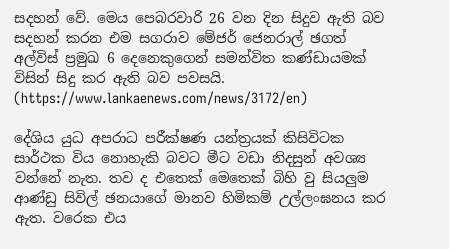සදහන් වේ. මෙය පෙබරවාරි 26 වන දින සිදුව ඇති බව සදහන් කරන එම සගරාව මේජර් ජෙනරාල් ඡගත් අල්විස් ප්‍රමුඛ 6 දෙනෙකුගෙන් සමන්විත කණ්ඩායමක් විසින් සිදු කර ඇති බව පවසයි. (https://www.lankaenews.com/news/3172/en)

දේශිය යුධ අපරාධ පරීක්ෂණ යන්ත්‍රයක් කිසිවිටක සාර්ථක විය නොහැකි බවට මීට වඩා නිදසුන් අවශ්‍ය වන්නේ නැත. තව ද එතෙක් මෙතෙක් බිහි වු සියලුම ආණ්ඩු සිවිල් ඡනයාගේ මානව හිමිකම් උල්ලංඝනය කර ඇත. වරෙක එය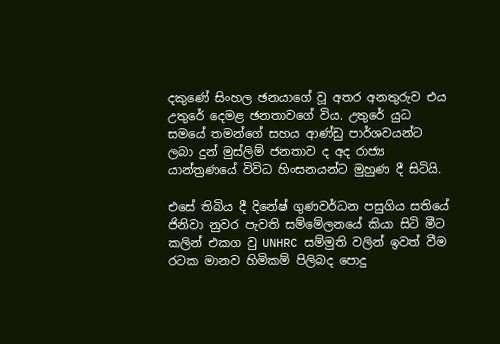දකුණේ සිංහල ඡනයාගේ වූ අතර අනතුරුව එය උතුරේ දෙමළ ඡනතාවගේ විය. උතුරේ යුධ සමයේ තමන්ගේ සහය ආණ්ඩු පාර්ශවයන්ට ලබා දුන් මුස්ලිම් ජනතාව ද අද රාජ්‍ය යාන්ත්‍රණයේ විවිධ හිංසනයන්ට මුහුණ දී සිටියි.

එසේ තිබිය දී දිනේෂ් ගුණවර්ධන පසුගිය සතියේ ජිනිවා නුවර පැවති සම්මේලනයේ කියා සිටි මීට කලින් එකග වු UNHRC සම්මුති වලින් ඉවත් වීම රටක මානව හිමිකම් පිලිබද පොදු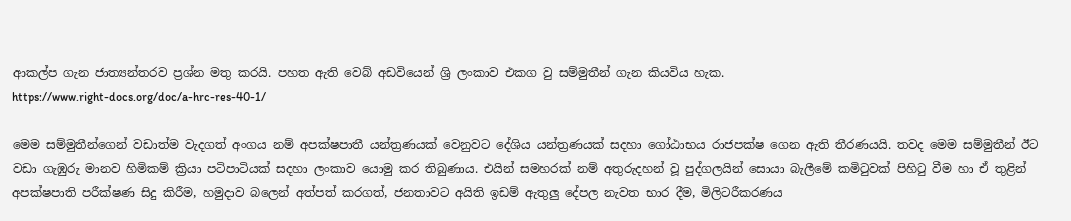ආකල්ප ගැන ජාත්‍යන්තරව ප්‍රශ්න මතු කරයි. පහත ඇති වෙබ් අඩවියෙන් ශ්‍රි ලංකාව එකග වු සම්මුතීන් ගැන කියවිය හැක.
https://www.right-docs.org/doc/a-hrc-res-40-1/

මෙම සම්මුතීන්ගෙන් වඩාත්ම වැදගත් අංගය නම් අපක්ෂපාතී යන්ත්‍රණයක් වෙනුවට දේශිය යන්ත්‍රණයක් සදහා ගෝඨාභය රාජපක්ෂ ගෙන ඇති තීරණයයි. තවද මෙම සම්මුතීන් ඊට වඩා ගැඹුරු මානව හිමිකම් ක්‍රියා පටිපාටියක් සදහා ලංකාව යොමු කර තිබුණාය. එයින් සමහරක් නම් අතුරුදහන් වූ පුද්ගලයින් සොයා බැලීමේ කමිටුවක් පිහිටු වීම හා ඒ තුළින් අපක්ෂපාති පරීක්ෂණ සිදු කිරීම, හමුදාව බලෙන් අත්පත් කරගත්, ජනතාවට අයිති ඉඩම් ඇතුලු දේපල නැවත භාර දීම, මිලිටරීකරණය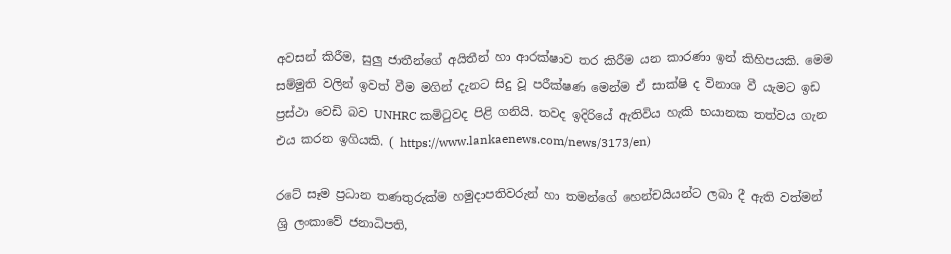අවසන් කිරීම, සුලු ජාතීන්ගේ අයිතීන් හා ආරක්ෂාව තර කිරීම යන කාරණා ඉන් කිහිපයකි. මෙම සම්මුති වලින් ඉවත් වීම මගින් දැනට සිදු වූ පරීක්ෂණ මෙන්ම ඒ සාක්ෂි ද විනාශ වී යැමට ඉඩ ප්‍රස්ථා වෙඩි බව UNHRC කමිටුවද පිළි ගනියි. තවද ඉදිරියේ ඇතිවිය හැකි භයානක තත්වය ගැන එය කරන ඉගියකි. ( https://www.lankaenews.com/news/3173/en)

රටේ සෑම ප්‍රධාන තණතුරුක්ම හමුදාපතිවරුන් හා තමන්ගේ හෙන්චයියන්ට ලබා දී ඇති වත්මන් ශ්‍රි ලංකාවේ ජනාධිපති,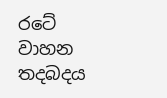රටේ වාහන තදබදය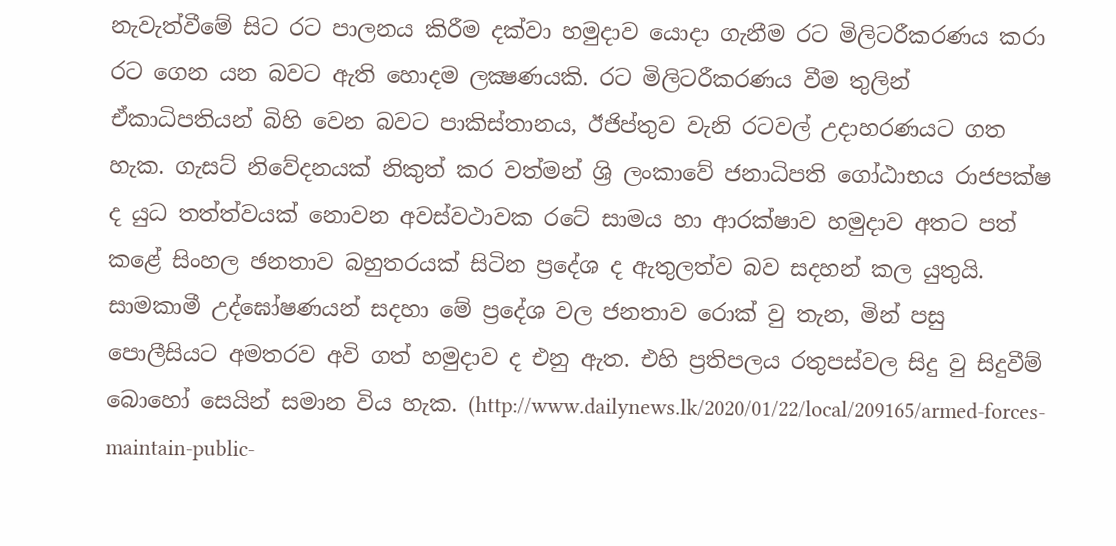නැවැත්වීමේ සිට රට පාලනය කිරීම දක්වා හමුදාව යොදා ගැනීම රට මිලිටරීකරණය කරා රට ගෙන යන බවට ඇති හොදම ලක්‍ෂණයකි. රට මිලිටරීකරණය වීම තුලින් ඒකාධිපතියන් බිහි වෙන බවට පාකිස්තානය, ඊජිප්තුව වැනි රටවල් උදාහරණයට ගත හැක. ගැසට් නිවේදනයක් නිකුත් කර වත්මන් ශ්‍රි ලංකාවේ ජනාධිපති ගෝඨාභය රාජපක්ෂ ද යුධ තත්ත්වයක් නොවන අවස්වථාවක රටේ සාමය හා ආරක්ෂාව හමුදාව අතට පත් කළේ සිංහල ඡනතාව බහුතරයක් සිටින ප්‍රදේශ ද ඇතුලත්ව බව සදහන් කල යුතුයි. සාමකාමී උද්ඝෝෂණයන් සදහා මේ ප්‍රදේශ වල ජනතාව රොක් වු තැන, මින් පසු පොලීසියට අමතරව අවි ගත් හමුදාව ද එනු ඇත. එහි ප්‍රතිපලය රතුපස්වල සිදු වු සිදුවීම් බොහෝ සෙයින් සමාන විය හැක. (http://www.dailynews.lk/2020/01/22/local/209165/armed-forces-maintain-public-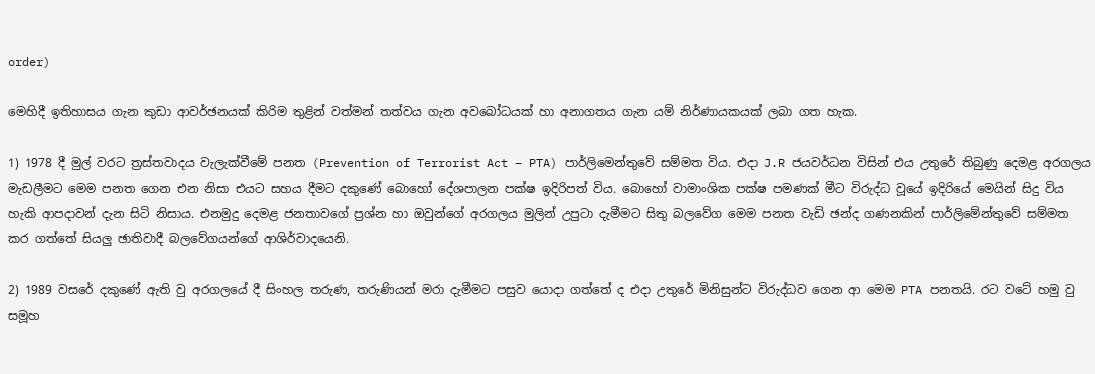order)

මෙහිදී ඉතිහාසය ගැන කුඩා ආවර්ඡනයක් කිරිම තුළින් වත්මන් තත්වය ගැන අවබෝධයක් හා අනාගතය ගැන යම් නිර්ණායකයක් ලබා ගත හැක.

1) 1978 දී මුල් වරට ත්‍රස්තවාදය වැලැක්වීමේ පනත (Prevention of Terrorist Act – PTA) පාර්ලිමෙන්තුවේ සම්මත විය. එදා J.R ජයවර්ධන විසින් එය උතුරේ තිබුණු දෙමළ අරගලය මැඩලීමට මෙම පනත ගෙන එන නිසා එයට සහය දීමට දකුණේ බොහෝ දේශපාලන පක්ෂ ඉදිරිපත් විය. බොහෝ වාමාංශික පක්ෂ පමණක් මීට විරුද්ධ වූයේ ඉදිරියේ මෙයින් සිදු විය හැකි ආපදාවන් දැන සිටි නිසාය. එනමුදු දෙමළ ජනතාවගේ ප්‍රශ්න හා ඔවුන්ගේ අරගලය මුලින් උපුටා දැමීමට සිතු බලවේග මෙම පනත වැඩි ඡන්ද ගණනකින් පාර්ලිමේන්තුවේ සම්මත කර ගත්තේ සියලු ඡාතිවාදී බලවේගයන්ගේ ආශිර්වාදයෙනි.

2) 1989 වසරේ දකුණේ ඇති වු අරගලයේ දී සිංහල තරුණ, තරුණියන් මරා දැමීමට පසුව යොදා ගත්තේ ද එදා උතුරේ මිනිසුන්ට විරුද්ධව ගෙන ආ මෙම PTA පනතයි. රට වටේ හමු වු සමූහ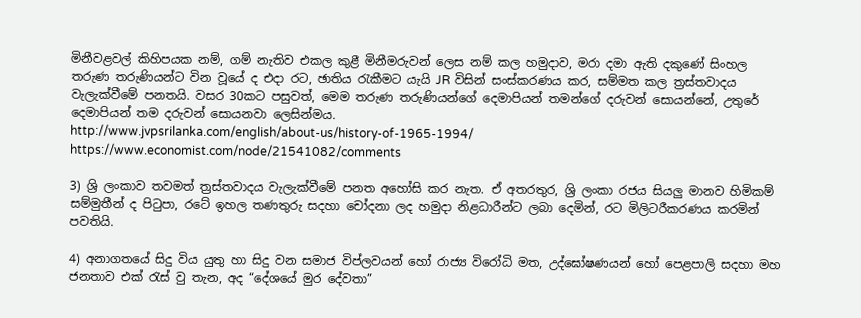මිනීවළවල් කිහිපයක නම්, ගම් නැතිව එකල කුළී මිනීමරුවන් ලෙස නම් කල හමුදාව, මරා දමා ඇති දකුණේ සිංහල තරුණ තරුණියන්ට වින වූයේ ද එදා රට, ඡාතිය රැකීමට යැයි JR විසින් සංස්කරණය කර, සම්මත කල ත්‍රස්තවාදය වැලැක්වීමේ පනතයි. වසර 30කට පසුවත්, මෙම තරුණ තරුණියන්ගේ දෙමාපියන් තමන්ගේ දරුවන් සොයන්නේ, උතුරේ දෙමාපියන් තම දරුවන් සොයනවා ලෙසින්මය.
http://www.jvpsrilanka.com/english/about-us/history-of-1965-1994/
https://www.economist.com/node/21541082/comments

3) ශ්‍රි ලංකාව තවමත් ත්‍රස්තවාදය වැලැක්වීමේ පනත අහෝසි කර නැත. ඒ අතරතුර, ශ්‍රි ලංකා රජය සියලු මානව හිමිකම් සම්මුතීන් ද පිටුපා, රටේ ඉහල තණතුරු සදහා චෝදනා ලද හමුදා නිළධාරීන්ට ලබා දෙමින්, රට මිලිටරීකරණය කරමින් පවතියි.

4) අනාගතයේ සිදු විය යුතු හා සිදු වන සමාජ විප්ලවයන් හෝ රාජ්‍ය විරෝධි මත, උද්ඝෝෂණයන් හෝ පෙළපාලි සදහා මහ ජනතාව එක් රැස් වු තැන, අද “දේශයේ මුර දේවතා”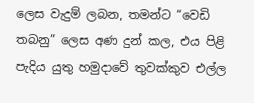ලෙස වැදුම් ලබන, තමන්ට “වෙඩි තබනු” ලෙස අණ දුන් කල, එය පිළි පැදිය යුතු හමුදාවේ තුවක්කුව එල්ල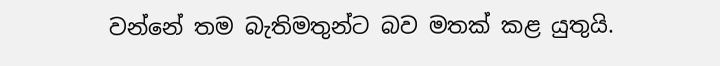වන්නේ තම බැතිමතුන්ට බව මතක් කළ යුතුයි.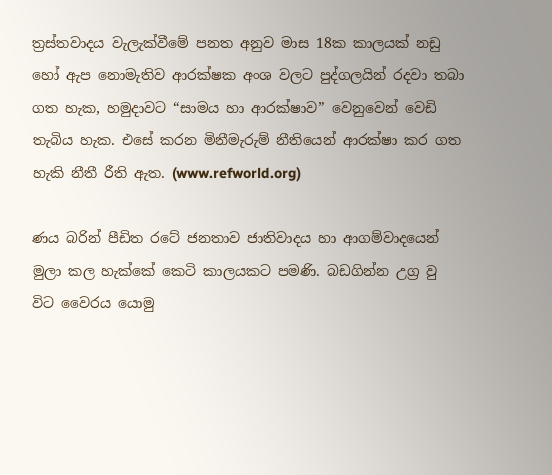ත්‍රස්තවාදය වැලැක්වීමේ පනත අනුව මාස 18ක කාලයක් නඩු හෝ ඇප නොමැතිව ආරක්ෂක අංශ වලට පුද්ගලයින් රදවා තබා ගත හැක, හමුදාවට “සාමය හා ආරක්ෂාව” වෙනුවෙන් වෙඩි තැබිය හැක. එසේ කරන මිනීමැරුම් නීතියෙන් ආරක්ෂා කර ගත හැකි නීතී රීති ඇත. (www.refworld.org)

ණය බරින් පීඩිත රටේ ජනතාව ජාතිවාදය හා ආගම්වාදයෙන් මුලා කල හැක්කේ කෙටි කාලයකට පමණි. බඩගින්න උග්‍ර වු විට වෛරය යොමු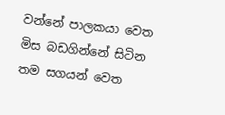වන්නේ පාලකයා වෙත මිස බඩගින්නේ සිටින තම සගයන් වෙත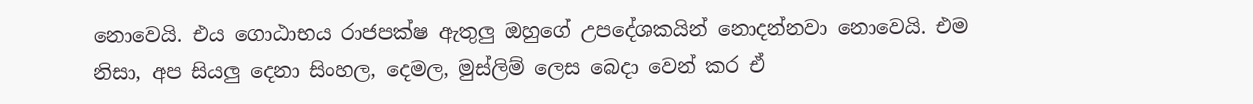නොවෙයි. එය ගොඨාභය රාජපක්ෂ ඇතුලු ඔහුගේ උපදේශකයින් නොදන්නවා නොවෙයි. එම නිසා, අප සියලු දෙනා සිංහල, දෙමල, මුස්ලිම් ලෙස බෙදා වෙන් කර ඒ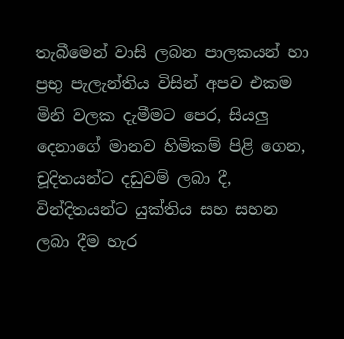තැබීමෙන් වාසි ලබන පාලකයන් හා ප්‍රභු පැලැන්තිය විසින් අපව එකම මිනි වලක දැමීමට පෙර, සියලු දෙනාගේ මානව හිමිකම් පිළි ගෙන, චූදිතයන්ට දඩුවම් ලබා දී, වින්දිතයන්ට යුක්තිය සහ සහන ලබා දීම හැර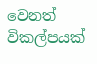වෙනත් විකල්පයක්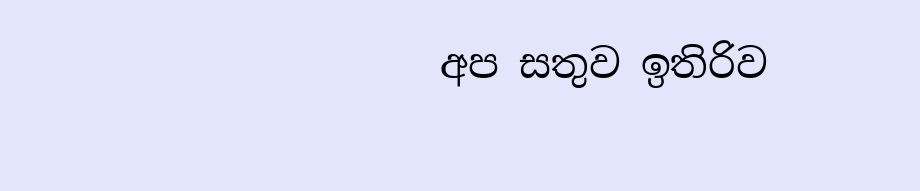අප සතුව ඉතිරිව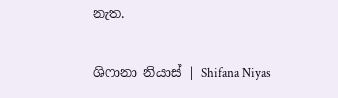නැත.

ශිෆානා නියාස් | Shifana Niyas